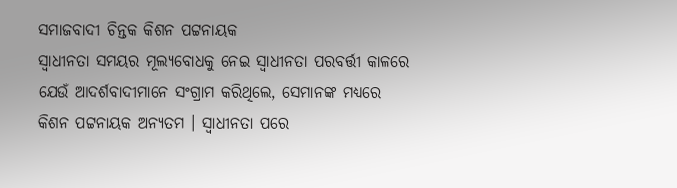ସମାଜବାଦୀ ଚିନ୍ତକ କିଶନ ପଟ୍ଟନାୟକ
ସ୍ୱାଧୀନତା ସମୟର ମୂଲ୍ୟବୋଧକୁ ନେଇ ସ୍ୱାଧୀନତା ପରବର୍ତ୍ତୀ କାଳରେ ଯେଉଁ ଆଦର୍ଶବାଦୀମାନେ ସଂଗ୍ରାମ କରିଥିଲେ, ସେମାନଙ୍କ ମଧ୍ୟରେ କିଶନ ପଟ୍ଟନାୟକ ଅନ୍ୟତମ । ସ୍ୱାଧୀନତା ପରେ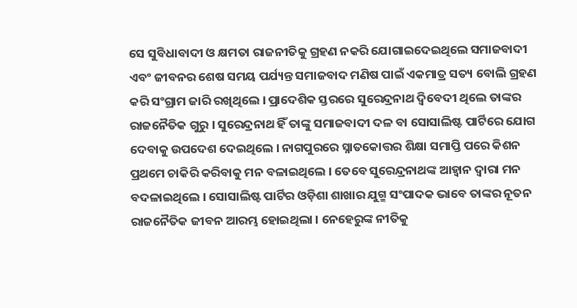ସେ ସୁବିଧାବାଦୀ ଓ କ୍ଷମତା ରାଜନୀତିକୁ ଗ୍ରହଣ ନକରି ଯୋଗାଇଦେଇଥିଲେ ସମାଜବାଦୀ ଏବଂ ଜୀବନର ଶେଷ ସମୟ ପର୍ଯ୍ୟନ୍ତ ସମାଜବାଦ ମଣିଷ ପାଇଁ ଏକମାତ୍ର ସତ୍ୟ ବୋଲି ଗ୍ରହଣ କରି ସଂଗ୍ରାମ ଜାରି ରଖିଥିଲେ । ପ୍ରାଦେଶିକ ସ୍ତରରେ ସୁରେନ୍ଦ୍ରନାଥ ଦ୍ୱିବେଦୀ ଥିଲେ ତାଙ୍କର ରାଜନୈତିକ ଗୁରୁ । ସୁରେନ୍ଦ୍ରନାଥ ହିଁ ତାଙ୍କୁ ସମାଜବାଦୀ ଦଳ ବା ସୋସାଲିଷ୍ଟ ପାର୍ଟିରେ ଯୋଗ ଦେବାକୁ ଉପଦେଶ ଦେଇଥିଲେ । ନାଗପୁରରେ ସ୍ନାତକୋତ୍ତର ଶିକ୍ଷା ସମାପ୍ତି ପରେ କିଶନ ପ୍ରଥମେ ଚାକିରି କରିବାକୁ ମନ ବଳାଇଥିଲେ । ତେବେ ସୁରେନ୍ଦ୍ରନାଥଙ୍କ ଆହ୍ୱାନ ଦ୍ୱାରା ମନ ବଦଳାଇଥିଲେ । ସୋସାଲିଷ୍ଟ ପାର୍ଟିର ଓଡ଼ିଶା ଶାଖାର ଯୁଗ୍ମ ସଂପାଦକ ଭାବେ ତାଙ୍କର ନୂତନ ରାଜନୈତିକ ଜୀବନ ଆରମ୍ଭ ହୋଇଥିଲା । ନେହେରୁଙ୍କ ନୀତିକୁ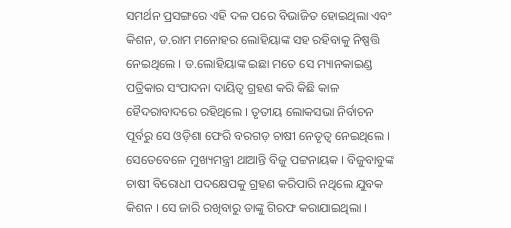ସମର୍ଥନ ପ୍ରସଙ୍ଗରେ ଏହି ଦଳ ପରେ ବିଭାଜିତ ହୋଇଥିଲା ଏବଂ କିଶନ, ଡ.ରାମ ମନୋହର ଲୋହିୟାଙ୍କ ସହ ରହିବାକୁ ନିଷ୍ପତ୍ତି ନେଇଥିଲେ । ଡ.ଲୋହିୟାଙ୍କ ଇଛା ମତେ ସେ ମ୍ୟାନକାଇଣ୍ଡ ପତ୍ରିକାର ସଂପାଦନା ଦାୟିତ୍ୱ ଗ୍ରହଣ କରି କିଛି କାଳ ହୈଦରାବାଦରେ ରହିଥିଲେ । ତୃତୀୟ ଲୋକସଭା ନିର୍ବାଚନ ପୂର୍ବରୁ ସେ ଓଡ଼ିଶା ଫେରି ବରଗଡ଼ ଚାଷୀ ନେତୃତ୍ୱ ନେଇଥିଲେ । ସେତେବେଳେ ମୁଖ୍ୟମନ୍ତ୍ରୀ ଥାଆନ୍ତି ବିଜୁ ପଟ୍ଟନାୟକ । ବିଜୁବାବୁଙ୍କ ଚାଷୀ ବିରୋଧୀ ପଦକ୍ଷେପକୁ ଗ୍ରହଣ କରିପାରି ନଥିଲେ ଯୁବକ କିଶନ । ସେ ଜାରି ରଖିବାରୁ ତାଙ୍କୁ ଗିରଫ କରାଯାଇଥିଲା ।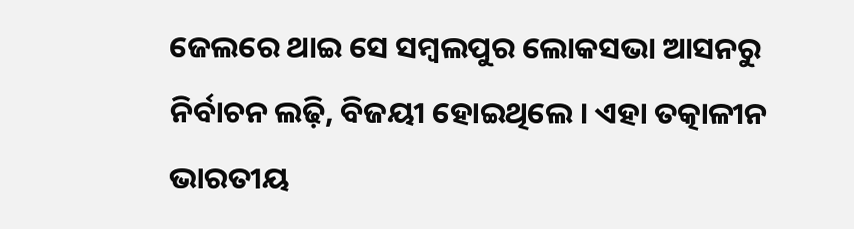ଜେଲରେ ଥାଇ ସେ ସମ୍ବଲପୁର ଲୋକସଭା ଆସନରୁ ନିର୍ବାଚନ ଲଢ଼ି, ବିଜୟୀ ହୋଇଥିଲେ । ଏହା ତତ୍କାଳୀନ ଭାରତୀୟ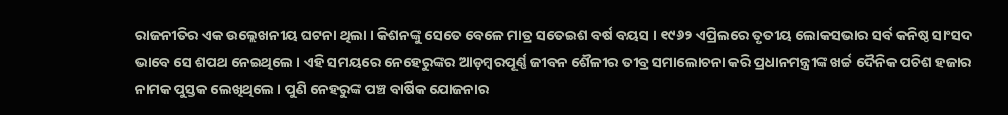ରାଜନୀତିର ଏକ ଉଲ୍ଲେଖନୀୟ ଘଟନା ଥିଲା । କିଶନଙ୍କୁ ସେତେ ବେଳେ ମାତ୍ର ସତେଇଶ ବର୍ଷ ବୟସ । ୧୯୬୨ ଏପ୍ରିଲରେ ତୃତୀୟ ଲୋକସଭାର ସର୍ବ କନିଷ୍ଠ ସାଂସଦ ଭାବେ ସେ ଶପଥ ନେଇଥିଲେ । ଏହି ସମୟରେ ନେହେରୁଙ୍କର ଆଡ଼ମ୍ବରପୂର୍ଣ୍ଣ ଜୀବନ ଶୈଳୀର ତୀବ୍ର ସମାଲୋଚନା କରି ପ୍ରଧାନମନ୍ତ୍ରୀଙ୍କ ଖର୍ଚ୍ଚ ଦୈନିକ ପଚିଶ ହଜାର ନାମକ ପୁସ୍ତକ ଲେଖିଥିଲେ । ପୁଣି ନେହରୁଙ୍କ ପଞ୍ଚ ବାର୍ଷିକ ଯୋଜନାର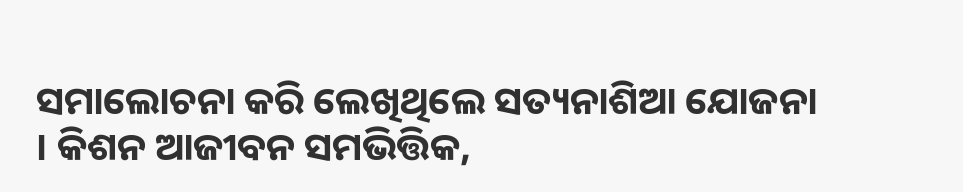ସମାଲୋଚନା କରି ଲେଖିଥିଲେ ସତ୍ୟନାଶିଆ ଯୋଜନା । କିଶନ ଆଜୀବନ ସମଭିତ୍ତିକ,